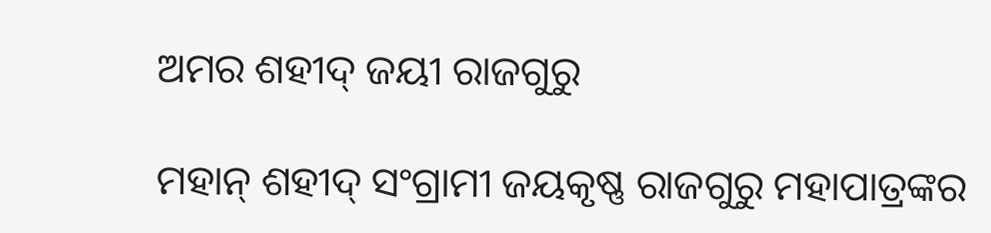ଅମର ଶହୀଦ୍ ଜୟୀ ରାଜଗୁରୁ

ମହାନ୍ ଶହୀଦ୍ ସଂଗ୍ରାମୀ ଜୟକୃଷ୍ଣ ରାଜଗୁରୁ ମହାପାତ୍ରଙ୍କର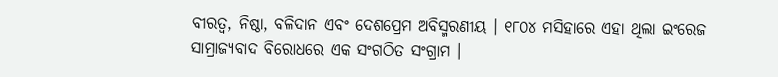ବୀରତ୍ୱ, ନିଷ୍ଠା, ବଳିଦାନ ଏବଂ ଦେଶପ୍ରେମ ଅବିସ୍ମରଣୀୟ । ୧୮୦୪ ମସିହାରେ ଏହା ଥିଲା ଇଂରେଜ ସାମ୍ରାଜ୍ୟବାଦ ବିରୋଧରେ ଏକ ସଂଗଠିତ ସଂଗ୍ରାମ ।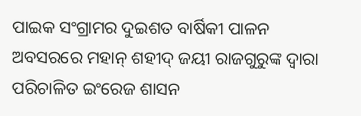ପାଇକ ସଂଗ୍ରାମର ଦୁଇଶତ ବାର୍ଷିକୀ ପାଳନ ଅବସରରେ ମହାନ୍ ଶହୀଦ୍ ଜୟୀ ରାଜଗୁରୁଙ୍କ ଦ୍ୱାରା ପରିଚାଳିତ ଇଂରେଜ ଶାସନ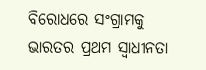ବିରୋଧରେ ସଂଗ୍ରାମକୁ ଭାରତର ପ୍ରଥମ ସ୍ୱାଧୀନତା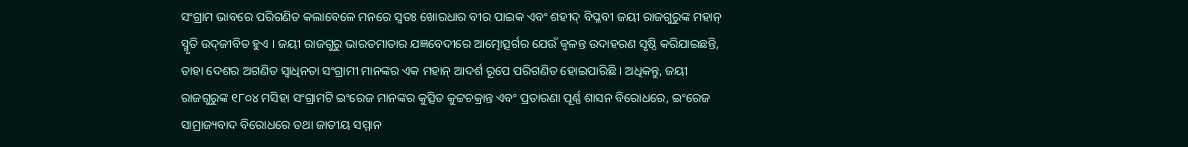ସଂଗ୍ରାମ ଭାବରେ ପରିଗଣିତ କଲାବେଳେ ମନରେ ସ୍ୱତଃ ଖୋରଧାର ବୀର ପାଇକ ଏବଂ ଶହୀଦ୍ ବିପ୍ଳବୀ ଜୟୀ ରାଜଗୁରୁଙ୍କ ମହାନ୍ ସ୍ମୃତି ଉଦ୍‌ଜୀବିତ ହୁଏ । ଜୟୀ ରାଜଗୁରୁ ଭାରତମାତାର ଯଜ୍ଞବେଦୀରେ ଆତ୍ମୋତ୍ସର୍ଗର ଯେଉଁ ଜ୍ୱଳନ୍ତ ଉଦାହରଣ ସୃଷ୍ଠି କରିଯାଇଛନ୍ତି, ତାହା ଦେଶର ଅଗଣିତ ସ୍ୱାଧିନତା ସଂଗ୍ରାମୀ ମାନଙ୍କର ଏକ ମହାନ୍ ଆଦର୍ଶ ରୂପେ ପରିଗଣିତ ହୋଇପାରିଛି । ଅଧିକନ୍ତୁ, ଜୟୀ ରାଜଗୁରୁଙ୍କ ୧୮୦୪ ମସିହା ସଂଗ୍ରାମଟି ଇଂରେଜ ମାନଙ୍କର କୁତ୍ସିତ କୁଟ୍ଟଚକ୍ରାନ୍ତ ଏବଂ ପ୍ରତାରଣା ପୂର୍ଣ୍ଣ ଶାସନ ବିରୋଧରେ, ଇଂରେଜ ସାମ୍ରାଜ୍ୟବାଦ ବିରୋଧରେ ତଥା ଜାତୀୟ ସମ୍ମାନ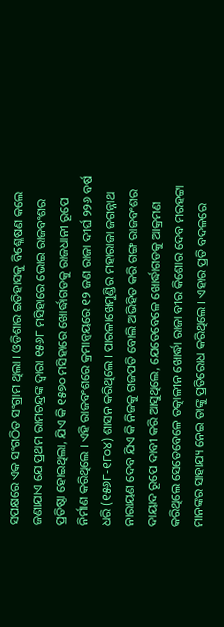ସପକ୍ଷରେ ଏକ ସଂଗଠିତ ସଂଗ୍ରାମ ଥିଲା । ଓଡିଶାର ଇତିହାସକୁ ବିଶ୍ଳେଷଣ କଲେ ଜଣାଯାଏ ଯେ ପ୍ରଥମ ରାମଚନ୍ଦ୍ରଙ୍କ ଦ୍ୱାରା ୧୫୬୮ ମସିହାରେ ଭୋଇ ରାଜବଂଶର ପ୍ରତିଷ୍ଠା ହୋଇଥିଲା, ଯିଏ କି ୧୫୭୦ ମସିହାରେ ଖୋର୍ଦ୍ଧାଗଡକୁ ରାଜଧାନୀ ରୂପେ ନିର୍ମାଣ କରିଥିଲେ । ଏହି ରାଜବଂଶରେ କ୍ରମାନ୍ୱୟରେ ୧୨ ଜଣ ରାଜା ଦୀର୍ଘ ୨୨୬ ବର୍ଷ ଧରି (୧୫୬୮-୧୮୦୪) ଶାସନ କରିଥିଲେ । ପାରଳାଖେମୁଣ୍ଡିର ମହାରାଜା ଜଗନ୍ନାଥ ନାରାୟଣ ଦେବ ଯିଏ କି ନିଜକୁ ଗଜପତି ବୋଲି ଅଭିହିତ କରି ଗଙ୍ଗ ରାଜବଂଶର ଦାୟାଦ ରୂପେ ଦାବୀ କରି ଆସୁଥିଲେ, ଯେତେବେଳେ ଖୋର୍ଦ୍ଧାଗଡକୁ ଆକ୍ରମଣ କରିଥିଲେ ସେତେବେଳେ ତତ୍କାଳୀନ ଖୋର୍ଦ୍ଧା ରାଜା ବୀର କିଶୋର ଦେବ ମରହଟ୍ଟା ମାନଙ୍କର ସାହାଯ୍ୟ ନେଇ ତାଙ୍କୁ ପ୍ରତିରୋଧ କରିଥିଲେ । ଏହାର ପ୍ରତି ବଦଳରେ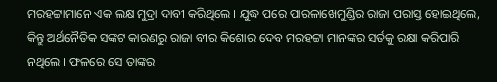ମରହଟ୍ଟାମାନେ ଏକ ଲକ୍ଷ ମୁଦ୍ରା ଦାବୀ କରିଥିଲେ । ଯୁଦ୍ଧ ପରେ ପାରଳାଖେମୁଣ୍ଡିର ରାଜା ପରାସ୍ତ ହୋଇଥିଲେ, କିନ୍ତୁ ଅର୍ଥନୈତିକ ସଙ୍କଟ କାରଣରୁ ରାଜା ବୀର କିଶୋର ଦେବ ମରହଟ୍ଟା ମାନଙ୍କର ସର୍ତକୁ ରକ୍ଷା କରିପାରି ନଥିଲେ । ଫଳରେ ସେ ତାଙ୍କର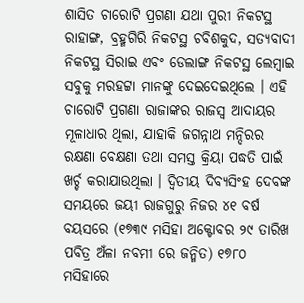ଶାସିତ ଚାରୋଟି ପ୍ରଗଣା ଯଥା ପୁରୀ ନିକଟସ୍ଥ ରାହାଙ୍ଗ, ବ୍ରହ୍ମଗିରି ନିକଟସ୍ଥ ଚବିଶକୁଦ, ସତ୍ୟବାଦୀ ନିକଟସ୍ଥ ସିରାଇ ଏବଂ ଡେଲାଙ୍ଗ ନିକଟସ୍ଥ ଲେମ୍ବାଇ ସବୁକୁ ମରହଟ୍ଟା ମାନଙ୍କୁ ଦେଇଦେଇଥିଲେ । ଏହି ଚାରୋଟି ପ୍ରଗଣା ରାଜାଙ୍କର ରାଜସ୍ୱ ଆଦାୟର ମୂଳାଧାର ଥିଲା, ଯାହାକି ଜଗନ୍ନାଥ ମନ୍ଦିରର ରକ୍ଷଣା ବେକ୍ଷଣା ତଥା ସମସ୍ତ କ୍ରିୟା ପଦ୍ଧତି ପାଇଁ ଖର୍ଚ୍ଚ କରାଯାଉଥିଲା । ଦ୍ୱିତୀୟ ଦିବ୍ୟସିଂହ ଦେବଙ୍କ ସମୟରେ ଜୟୀ ରାଜଗୁରୁ ନିଜର ୪୧ ବର୍ଷ ବୟସରେ (୧୭୩୯ ମସିହା ଅକ୍ଟୋବର ୨୯ ତାରିଖ ପବିତ୍ର ଅଁଳା ନବମୀ ରେ ଜନ୍ମିତ) ୧୭୮୦ ମସିହାରେ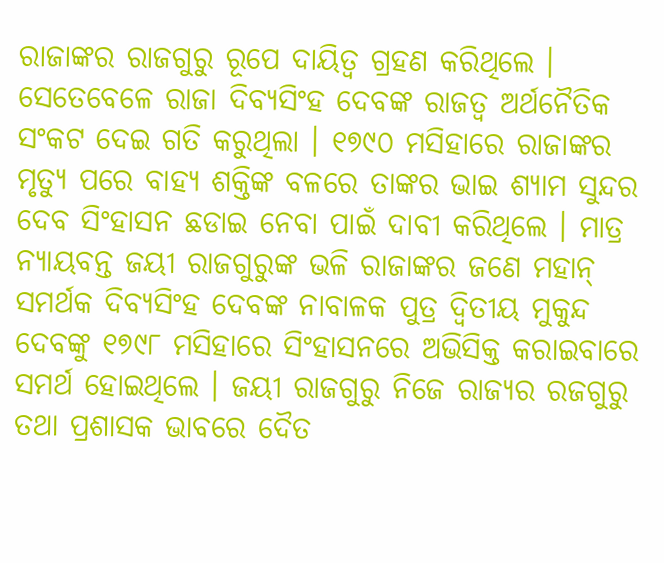ରାଜାଙ୍କର ରାଜଗୁରୁ ରୂପେ ଦାୟିତ୍ୱ ଗ୍ରହଣ କରିଥିଲେ । ସେତେବେଳେ ରାଜା ଦିବ୍ୟସିଂହ ଦେବଙ୍କ ରାଜତ୍ୱ ଅର୍ଥନୈତିକ ସଂକଟ ଦେଇ ଗତି କରୁଥିଲା । ୧୭୯୦ ମସିହାରେ ରାଜାଙ୍କର ମୃତ୍ୟୁ ପରେ ବାହ୍ୟ ଶକ୍ତିଙ୍କ ବଳରେ ତାଙ୍କର ଭାଇ ଶ୍ୟାମ ସୁନ୍ଦର ଦେବ ସିଂହାସନ ଛଡାଇ ନେବା ପାଇଁ ଦାବୀ କରିଥିଲେ । ମାତ୍ର ନ୍ୟାୟବନ୍ତ ଜୟୀ ରାଜଗୁରୁଙ୍କ ଭଳି ରାଜାଙ୍କର ଜଣେ ମହାନ୍ ସମର୍ଥକ ଦିବ୍ୟସିଂହ ଦେବଙ୍କ ନାବାଳକ ପୁତ୍ର ଦ୍ୱିତୀୟ ମୁକୁନ୍ଦ ଦେବଙ୍କୁ ୧୭୯୮ ମସିହାରେ ସିଂହାସନରେ ଅଭିସିକ୍ତ କରାଇବାରେ ସମର୍ଥ ହୋଇଥିଲେ । ଜୟୀ ରାଜଗୁରୁ ନିଜେ ରାଜ୍ୟର ରଜଗୁରୁ ତଥା ପ୍ରଶାସକ ଭାବରେ ଦୈତ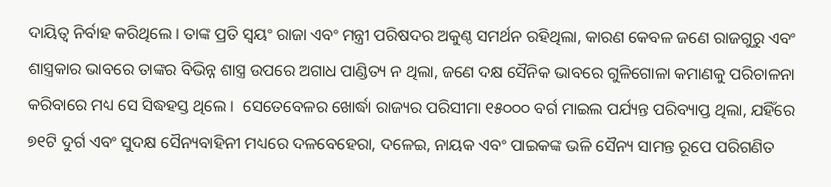ଦାୟିତ୍ୱ ନିର୍ବାହ କରିଥିଲେ । ତାଙ୍କ ପ୍ରତି ସ୍ୱୟଂ ରାଜା ଏବଂ ମନ୍ତ୍ରୀ ପରିଷଦର ଅକୁଣ୍ଠ ସମର୍ଥନ ରହିଥିଲା, କାରଣ କେବଳ ଜଣେ ରାଜଗୁରୁ ଏବଂ ଶାସ୍ତ୍ରକାର ଭାବରେ ତାଙ୍କର ବିଭିନ୍ନ ଶାସ୍ତ୍ର ଉପରେ ଅଗାଧ ପାଣ୍ଡିତ୍ୟ ନ ଥିଲା, ଜଣେ ଦକ୍ଷ ସୈନିକ ଭାବରେ ଗୁଳିଗୋଳା କମାଣକୁ ପରିଚାଳନା କରିବାରେ ମଧ୍ୟ ସେ ସିଦ୍ଧହସ୍ତ ଥିଲେ ।  ସେତେବେଳର ଖୋର୍ଦ୍ଧା ରାଜ୍ୟର ପରିସୀମା ୧୫୦୦୦ ବର୍ଗ ମାଇଲ ପର୍ଯ୍ୟନ୍ତ ପରିବ୍ୟାପ୍ତ ଥିଲା, ଯହିଁରେ ୭୧ଟି ଦୁର୍ଗ ଏବଂ ସୁଦକ୍ଷ ସୈନ୍ୟବାହିନୀ ମଧ୍ୟରେ ଦଳବେହେରା, ଦଳେଇ, ନାୟକ ଏବଂ ପାଇକଙ୍କ ଭଳି ସୈନ୍ୟ ସାମନ୍ତ ରୂପେ ପରିଗଣିତ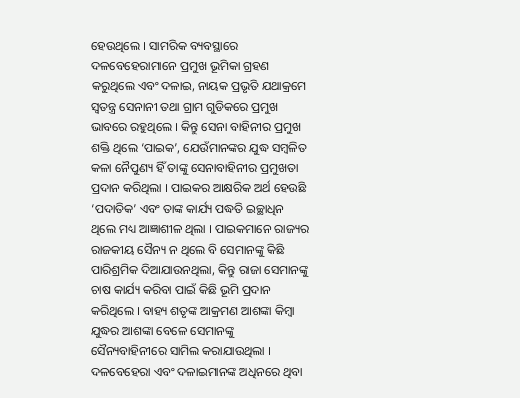ହେଉଥିଲେ । ସାମରିକ ବ୍ୟବସ୍ଥାରେ ଦଳବେହେରାମାନେ ପ୍ରମୁଖ ଭୂମିକା ଗ୍ରହଣ କରୁଥିଲେ ଏବଂ ଦଳାଇ, ନାୟକ ପ୍ରଭୃତି ଯଥାକ୍ରମେ ସ୍ୱତନ୍ତ୍ର ସେନାନୀ ତଥା ଗ୍ରାମ ଗୁଡିକରେ ପ୍ରମୁଖ ଭାବରେ ରହୁଥିଲେ । କିନ୍ତୁ ସେନା ବାହିନୀର ପ୍ରମୁଖ ଶକ୍ତି ଥିଲେ ‘ପାଇକ’, ଯେଉଁମାନଙ୍କର ଯୁଦ୍ଧ ସମ୍ବଳିତ କଳା ନୈପୁଣ୍ୟ ହିଁ ତାଙ୍କୁ ସେନାବାହିନୀର ପ୍ରମୁଖତା ପ୍ରଦାନ କରିଥିଲା । ପାଇକର ଆକ୍ଷରିକ ଅର୍ଥ ହେଉଛି ‘ପଦାତିକ’ ଏବଂ ତାଙ୍କ କାର୍ଯ୍ୟ ପଦ୍ଧତି ଇଚ୍ଛାଧିନ ଥିଲେ ମଧ୍ୟ ଆଜ୍ଞାଶୀଳ ଥିଲା । ପାଇକମାନେ ରାଜ୍ୟର ରାଜକୀୟ ସୈନ୍ୟ ନ ଥିଲେ ବି ସେମାନଙ୍କୁ କିଛି ପାରିଶ୍ରମିକ ଦିଆଯାଉନଥିଲା, କିନ୍ତୁ ରାଜା ସେମାନଙ୍କୁ ଚାଷ କାର୍ଯ୍ୟ କରିବା ପାଇଁ କିଛି ଭୂମି ପ୍ରଦାନ କରିଥିଲେ । ବାହ୍ୟ ଶତୃଙ୍କ ଆକ୍ରମଣ ଆଶଙ୍କା କିମ୍ବା ଯୁଦ୍ଧର ଆଶଙ୍କା ବେଳେ ସେମାନଙ୍କୁ ସୈନ୍ୟବାହିନୀରେ ସାମିଲ କରାଯାଉଥିଲା । ଦଳବେହେରା ଏବଂ ଦଳାଇମାନଙ୍କ ଅଧିନରେ ଥିବା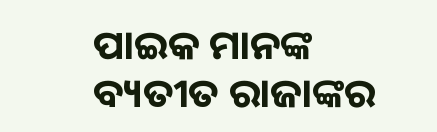ପାଇକ ମାନଙ୍କ ବ୍ୟତୀତ ରାଜାଙ୍କର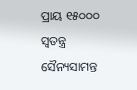ପ୍ରାୟ ୧୫୦୦୦ ସ୍ୱତନ୍ତ୍ର ସୈନ୍ୟସାମନ୍ତ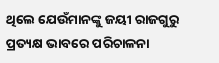ଥିଲେ ଯେଉଁମାନଙ୍କୁ ଜୟୀ ରାଜଗୁରୁ ପ୍ରତ୍ୟକ୍ଷ ଭାବରେ ପରିଚାଳନା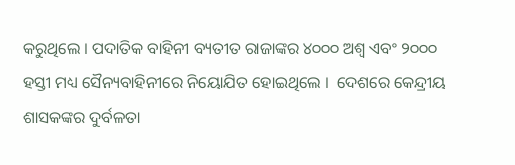କରୁଥିଲେ । ପଦାତିକ ବାହିନୀ ବ୍ୟତୀତ ରାଜାଙ୍କର ୪୦୦୦ ଅଶ୍ୱ ଏବଂ ୨୦୦୦ ହସ୍ତୀ ମଧ୍ୟ ସୈନ୍ୟବାହିନୀରେ ନିୟୋଯିତ ହୋଇଥିଲେ ।  ଦେଶରେ କେନ୍ଦ୍ରୀୟ ଶାସକଙ୍କର ଦୁର୍ବଳତା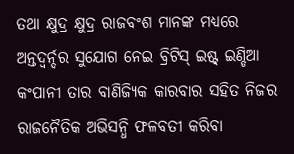ତଥା କ୍ଷୁଦ୍ର କ୍ଷୁଦ୍ର ରାଜବଂଶ ମାନଙ୍କ ମଧ୍ୟରେ ଅନ୍ତଦ୍ୱର୍ନ୍ଦର ସୁଯୋଗ ନେଇ ବ୍ରିଟିସ୍ ଇଷ୍ଟ୍ ଇଣ୍ଡିଆ କଂପାନୀ ତାର ବାଣିଜ୍ୟିକ କାରବାର ସହିତ ନିଜର ରାଜନୈତିକ ଅଭିସନ୍ଧି ଫଳବତୀ କରିବା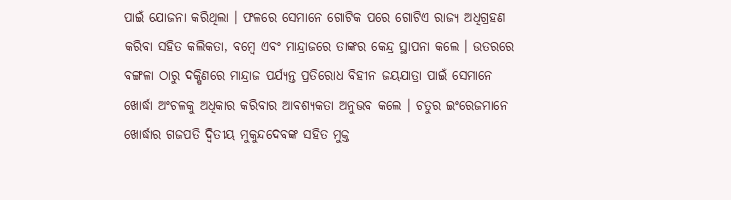ପାଇଁ ଯୋଜନା କରିଥିଲା । ଫଳରେ ସେମାନେ ଗୋଟିକ ପରେ ଗୋଟିଏ ରାଜ୍ୟ ଅଧିଗ୍ରହଣ କରିବା ସହିତ କଲିକତା, ବମ୍ବେ ଏବଂ ମାନ୍ଦ୍ରାଜରେ ତାଙ୍କର କେନ୍ଦ୍ର ସ୍ଥାପନା କଲେ । ଉତରରେ ବଙ୍ଗଳା ଠାରୁ ଦକ୍ଷିଣରେ ମାନ୍ଦ୍ରାଜ ପର୍ଯ୍ୟନ୍ତ ପ୍ରତିରୋଧ ବିହୀନ ଜୟଯାତ୍ରା ପାଇଁ ସେମାନେ ଖୋର୍ଦ୍ଧା ଅଂଚଳକୁ ଅଧିକାର କରିବାର ଆବଶ୍ୟକତା ଅନୁଭବ କଲେ । ଚତୁର ଇଂରେଜମାନେ ଖୋର୍ଦ୍ଧାର ଗଜପତି ଦ୍ୱିତୀୟ ମୁକୁନ୍ଦଦେବଙ୍କ ସହିତ ମୁକ୍ତ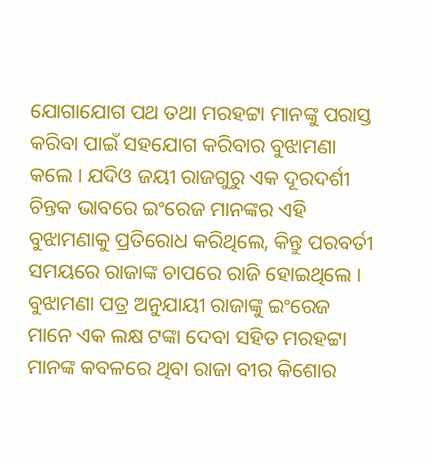ଯୋଗାଯୋଗ ପଥ ତଥା ମରହଟ୍ଟା ମାନଙ୍କୁ ପରାସ୍ତ କରିବା ପାଇଁ ସହଯୋଗ କରିବାର ବୁଝାମଣା କଲେ । ଯଦିଓ ଜୟୀ ରାଜଗୁରୁ ଏକ ଦୂରଦର୍ଶୀ ଚିନ୍ତକ ଭାବରେ ଇଂରେଜ ମାନଙ୍କର ଏହି ବୁଝାମଣାକୁ ପ୍ରତିରୋଧ କରିଥିଲେ, କିନ୍ତୁ ପରବର୍ତୀ ସମୟରେ ରାଜାଙ୍କ ଚାପରେ ରାଜି ହୋଇଥିଲେ । ବୁଝାମଣା ପତ୍ର ଅନୁଯାୟୀ ରାଜାଙ୍କୁ ଇଂରେଜ ମାନେ ଏକ ଲକ୍ଷ ଟଙ୍କା ଦେବା ସହିତ ମରହଟ୍ଟା ମାନଙ୍କ କବଳରେ ଥିବା ରାଜା ବୀର କିଶୋର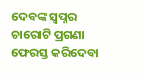ଦେବଙ୍କ ସ୍ୱପ୍ନର ଚାରୋଟି ପ୍ରଗଣା ଫେରସ୍ତ କରିଦେବା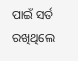ପାଇଁ ସର୍ତ ରଖିଥିଲେ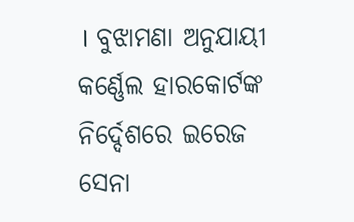। ବୁଝାମଣା ଅନୁଯାୟୀ କର୍ଣ୍ଣେଲ ହାରକୋର୍ଟଙ୍କ ନିର୍ଦ୍ଦେଶରେ ଇରେଜ ସେନା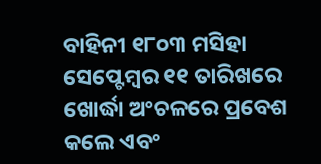ବାହିନୀ ୧୮୦୩ ମସିହା ସେପ୍ଟେମ୍ବର ୧୧ ତାରିଖରେ ଖୋର୍ଦ୍ଧା ଅଂଚଳରେ ପ୍ରବେଶ କଲେ ଏବଂ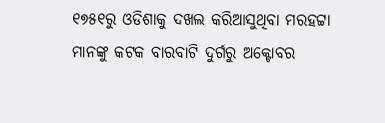୧୭୫୧ରୁ ଓଡିଶାକୁ ଦଖଲ କରିଆସୁଥିବା ମରହଟ୍ଟା ମାନଙ୍କୁ କଟକ ବାରବାଟି ଦୁର୍ଗରୁ ଅକ୍ଟୋବର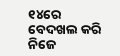୧୪ରେ ବେଦଖଲ କରି ନିଜେ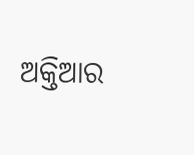ଅକ୍ତିଆର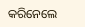କରିନେଲେ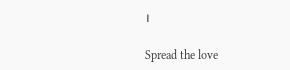।

Spread the love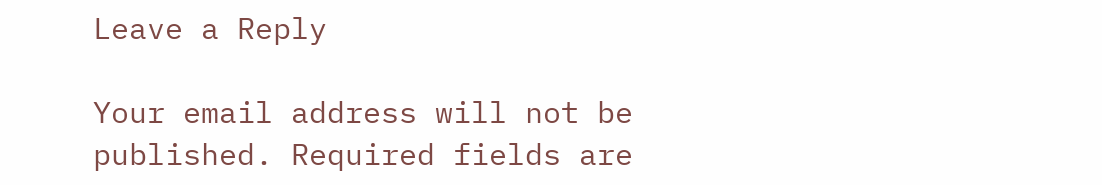Leave a Reply

Your email address will not be published. Required fields are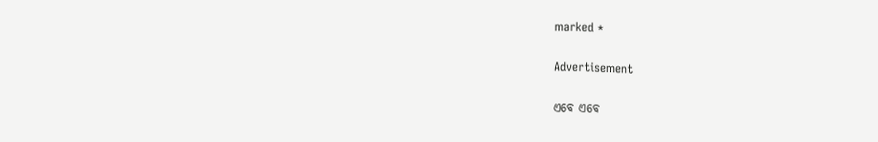marked *

Advertisement

ଏବେ ଏବେ